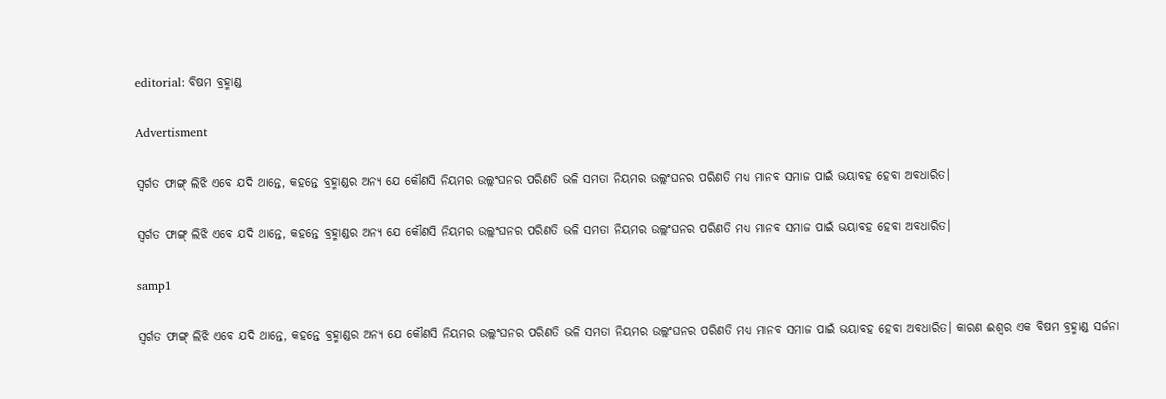editorial: ବିଷମ ବ୍ରହ୍ମାଣ୍ଡ

Advertisment

ସ୍ବର୍ଗତ ଫାଙ୍ଗ୍ ଲିଝି ଏବେ ଯଦି ଥାନ୍ତେ, କହନ୍ତେ ବ୍ରହ୍ମାଣ୍ଡର ଅନ୍ୟ ଯେ କୌଣସି ନିୟମର ଉଲ୍ଲଂଘନର ପରିଣତି ଭଳି ସମତା ନିୟମର ଉଲ୍ଲଂଘନର ପରିଣତି ମଧ୍ୟ ମାନବ ସମାଜ ପାଇଁ ଭୟାବହ ହେବା ଅବଧାରିତ।

ସ୍ବର୍ଗତ ଫାଙ୍ଗ୍ ଲିଝି ଏବେ ଯଦି ଥାନ୍ତେ, କହନ୍ତେ ବ୍ରହ୍ମାଣ୍ଡର ଅନ୍ୟ ଯେ କୌଣସି ନିୟମର ଉଲ୍ଲଂଘନର ପରିଣତି ଭଳି ସମତା ନିୟମର ଉଲ୍ଲଂଘନର ପରିଣତି ମଧ୍ୟ ମାନବ ସମାଜ ପାଇଁ ଭୟାବହ ହେବା ଅବଧାରିତ।

samp1

ସ୍ବର୍ଗତ ଫାଙ୍ଗ୍ ଲିଝି ଏବେ ଯଦି ଥାନ୍ତେ, କହନ୍ତେ ବ୍ରହ୍ମାଣ୍ଡର ଅନ୍ୟ ଯେ କୌଣସି ନିୟମର ଉଲ୍ଲଂଘନର ପରିଣତି ଭଳି ସମତା ନିୟମର ଉଲ୍ଲଂଘନର ପରିଣତି ମଧ୍ୟ ମାନବ ସମାଜ ପାଇଁ ଭୟାବହ ହେବା ଅବଧାରିତ। କାରଣ ଈଶ୍ବର ଏକ ବିଷମ ବ୍ରହ୍ମାଣ୍ଡ ସର୍ଜନା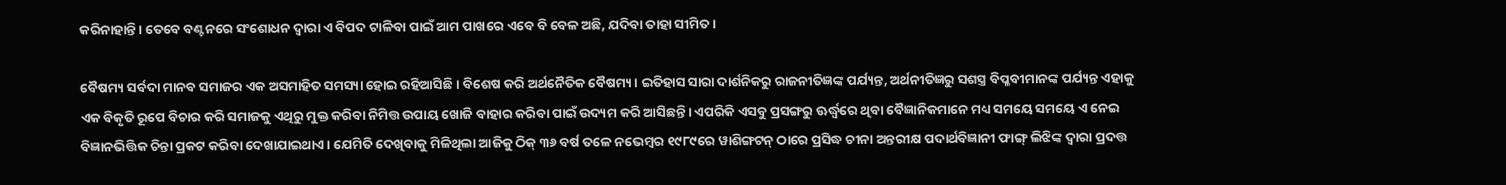କରିନାହାନ୍ତି। ତେବେ ବଣ୍ଟନରେ ସଂଶୋଧନ ଦ୍ବାରା ଏ ବିପଦ ଟାଳିବା ପାଇଁ ଆମ ପାଖରେ ଏବେ ବି ବେଳ ଅଛି, ଯଦିବା ତାହା ସୀମିତ।

ବୈଷମ୍ୟ ସର୍ବଦା ମାନବ ସମାଜର ଏକ ଅସମାହିତ ସମସ୍ୟା ହୋଇ ରହିଆସିଛି। ବିଶେଷ କରି ଅର୍ଥନୈତିକ ବୈଷମ୍ୟ। ଇତିହାସ ସାରା ଦାର୍ଶନିକରୁ ରାଜନୀତିଜ୍ଞଙ୍କ ପର୍ଯ୍ୟନ୍ତ, ଅର୍ଥନୀତିଜ୍ଞରୁ ସଶସ୍ତ୍ର ବିପ୍ଳବୀମାନଙ୍କ ପର୍ଯ୍ୟନ୍ତ ଏହାକୁ ଏକ ବିକୃତି ରୂପେ ବିଚାର କରି ସମାଜକୁ ଏଥିରୁ ମୁକ୍ତ କରିବା ନିମିତ୍ତ ଉପାୟ ଖୋଜି ବାହାର କରିବା ପାଇଁ ଉଦ୍ୟମ କରି ଆସିଛନ୍ତି। ଏପରିକି ଏସବୁ ପ୍ରସଙ୍ଗରୁ ଊର୍ଦ୍ଧ୍ବରେ ଥିବା ବୈଜ୍ଞାନିକମାନେ ମଧ୍ୟ ସମୟେ ସମୟେ ଏ ନେଇ ବିଜ୍ଞାନଭିତ୍ତିକ ଚିନ୍ତା ପ୍ରକଟ କରିବା ଦେଖାଯାଇଥାଏ। ଯେମିତି ଦେଖିବାକୁ ମିଳିଥିଲା ଆଜିକୁ ଠିକ୍ ୩୬ ବର୍ଷ ତଳେ ନଭେମ୍ବର ୧୯୮୯ରେ ୱାଶିଙ୍ଗଟନ୍ ଠାରେ ପ୍ରସିଦ୍ଧ ଚୀନା ଅନ୍ତରୀକ୍ଷ ପଦାର୍ଥବିଜ୍ଞାନୀ ଫାଙ୍ଗ୍ ଲିଝିଙ୍କ ଦ୍ବାରା ପ୍ରଦତ୍ତ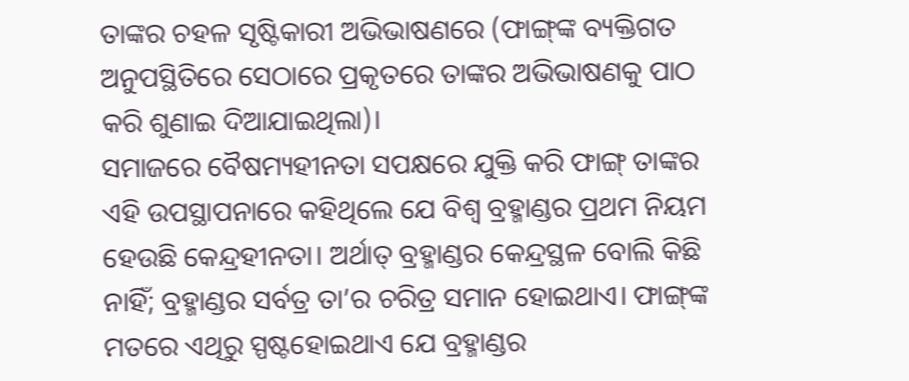ତାଙ୍କର ଚହଳ ସୃଷ୍ଟିକାରୀ ଅଭିଭାଷଣରେ (ଫାଙ୍ଗ୍‌ଙ୍କ ବ୍ୟକ୍ତିଗତ ଅନୁପସ୍ଥିତିରେ ସେଠାରେ ପ୍ରକୃତରେ ତାଙ୍କର ଅଭିଭାଷଣକୁ ପାଠ କରି ଶୁଣାଇ ଦିଆଯାଇଥିଲା)।
ସମାଜରେ ବୈଷମ୍ୟହୀନତା ସପକ୍ଷରେ ଯୁକ୍ତି କରି ଫାଙ୍ଗ୍ ତାଙ୍କର ଏହି ଉପସ୍ଥାପନାରେ କହିଥିଲେ ଯେ ବିଶ୍ବ ବ୍ରହ୍ମାଣ୍ଡର ପ୍ରଥମ ନିୟମ ହେଉଛି କେନ୍ଦ୍ରହୀନତା। ଅର୍ଥାତ୍ ବ୍ରହ୍ମାଣ୍ଡର କେନ୍ଦ୍ରସ୍ଥଳ ବୋଲି କିଛି ନାହିଁ; ବ୍ରହ୍ମାଣ୍ଡର ସର୍ବତ୍ର ତା’ର ଚରିତ୍ର ସମାନ ହୋଇଥାଏ। ଫାଙ୍ଗ୍‌ଙ୍କ ମତରେ ଏଥିରୁ ସ୍ପଷ୍ଟହୋଇଥାଏ ଯେ ବ୍ରହ୍ମାଣ୍ଡର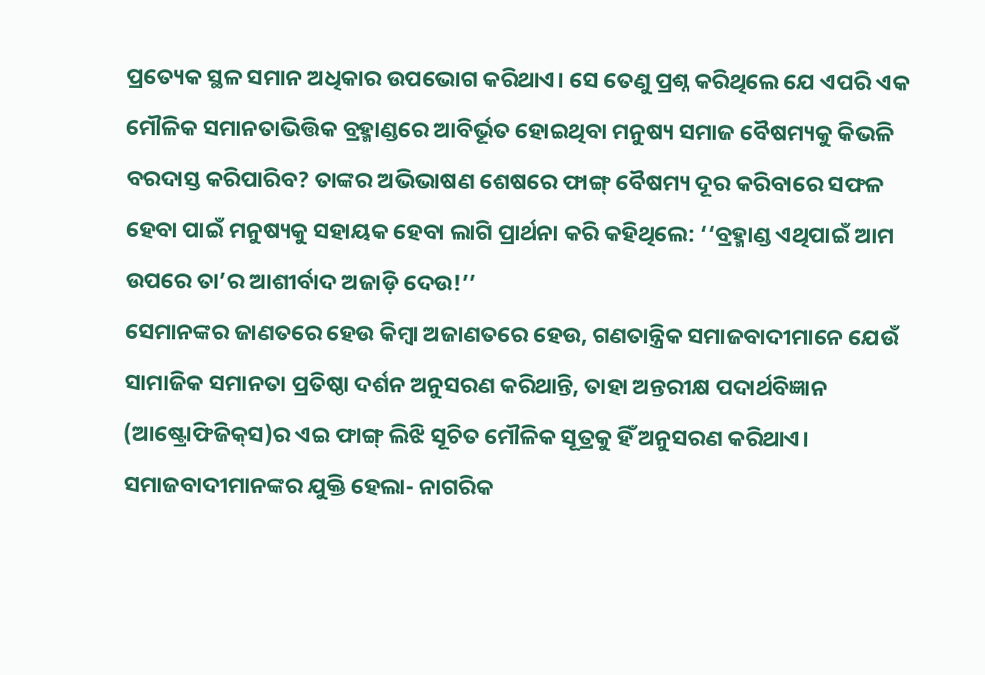ପ୍ରତ୍ୟେକ ସ୍ଥଳ ସମାନ ଅଧିକାର ଉପଭୋଗ କରିଥାଏ। ସେ ତେଣୁ ପ୍ରଶ୍ନ କରିଥିଲେ ଯେ ଏପରି ଏକ ମୌଳିକ ସମାନତାଭିତ୍ତିକ ବ୍ରହ୍ମାଣ୍ଡରେ ଆବିର୍ଭୂତ ହୋଇଥିବା ମନୁଷ୍ୟ ସମାଜ ବୈଷମ୍ୟକୁ କିଭଳି ବରଦାସ୍ତ କରିପାରିବ? ତାଙ୍କର ଅଭିଭାଷଣ ଶେଷରେ ଫାଙ୍ଗ୍ ବୈଷମ୍ୟ ଦୂର କରିବାରେ ସଫଳ ହେବା ପାଇଁ ମନୁଷ୍ୟକୁ ସହାୟକ ହେବା ଲାଗି ପ୍ରାର୍ଥନା କରି କହିଥିଲେ: ‘‘ବ୍ରହ୍ମାଣ୍ଡ ଏଥିପାଇଁ ଆମ ଉପରେ ତା’ର ଆଶୀର୍ବାଦ ଅଜାଡ଼ି ଦେଉ!’’
ସେମାନଙ୍କର ଜାଣତରେ ହେଉ କିମ୍ବା ଅଜାଣତରେ ହେଉ, ଗଣତାନ୍ତ୍ରିକ ସମାଜବାଦୀମାନେ ଯେଉଁ ସାମାଜିକ ସମାନତା ପ୍ରତିଷ୍ଠା ଦର୍ଶନ ଅନୁସରଣ କରିଥାନ୍ତି, ତାହା ଅନ୍ତରୀକ୍ଷ ପଦାର୍ଥବିଜ୍ଞାନ (ଆଷ୍ଟ୍ରୋଫିଜିକ୍‌ସ)ର ଏଇ ଫାଙ୍ଗ୍ ଲିଝି ସୂଚିତ ମୌଳିକ ସୂତ୍ରକୁ ହିଁ ଅନୁସରଣ କରିଥାଏ। ସମାଜବାଦୀମାନଙ୍କର ଯୁକ୍ତି ହେଲା- ନାଗରିକ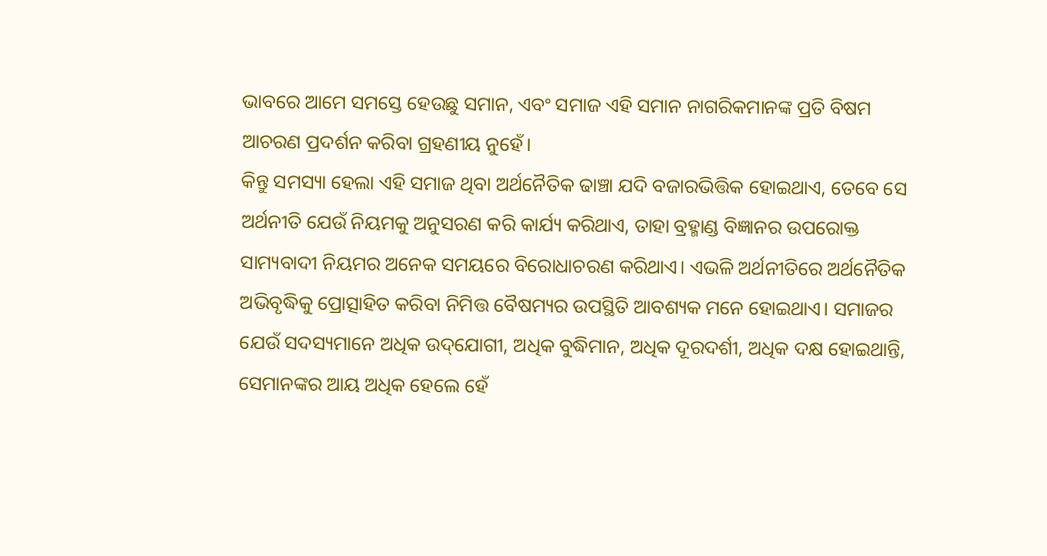ଭାବରେ ଆମେ ସମସ୍ତେ ହେଉଛୁ ସମାନ, ଏବଂ ସମାଜ ଏହି ସମାନ ନାଗରିକମାନଙ୍କ ପ୍ରତି ବିଷମ ଆଚରଣ ପ୍ରଦର୍ଶନ କରିବା ଗ୍ରହଣୀୟ ନୁହେଁ।
କିନ୍ତୁ ସମସ୍ୟା ହେଲା ଏହି ସମାଜ ଥିବା ଅର୍ଥନୈତିକ ଢାଞ୍ଚା ଯଦି ବଜାରଭିତ୍ତିକ ହୋଇଥାଏ, ତେବେ ସେ ଅର୍ଥନୀତି ଯେଉଁ ନିୟମକୁ ଅନୁସରଣ କରି କାର୍ଯ୍ୟ କରିଥାଏ, ତାହା ବ୍ରହ୍ମାଣ୍ଡ ବିଜ୍ଞାନର ଉପରୋକ୍ତ ସାମ୍ୟବାଦୀ ନିୟମର ଅନେକ ସମୟରେ ବିରୋଧାଚରଣ କରିଥାଏ। ଏଭଳି ଅର୍ଥନୀତିରେ ଅର୍ଥନୈତିକ ଅଭିବୃଦ୍ଧିକୁ ପ୍ରୋତ୍ସାହିତ କରିବା ନିମିତ୍ତ ବୈଷମ୍ୟର ଉପସ୍ଥିତି ଆବଶ୍ୟକ ମନେ ହୋଇଥାଏ। ସମାଜର ଯେଉଁ ସଦସ୍ୟମାନେ ଅଧିକ ଉଦ୍‌ଯୋଗୀ, ଅଧିକ ବୁଦ୍ଧିମାନ, ଅଧିକ ଦୂରଦର୍ଶୀ, ଅଧିକ ଦକ୍ଷ ହୋଇଥାନ୍ତି, ସେମାନଙ୍କର ଆୟ ଅଧିକ ହେଲେ ହେଁ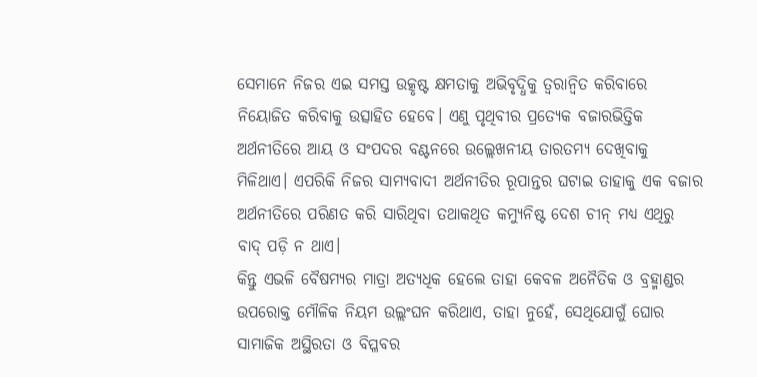ସେମାନେ ନିଜର ଏଇ ସମସ୍ତ ଉତ୍କୃଷ୍ଟ କ୍ଷମତାକୁ ଅଭିବୃଦ୍ଧିକୁ ତ୍ବରାନ୍ବିତ କରିବାରେ ନିୟୋଜିତ କରିବାକୁ ଉତ୍ସାହିତ ହେବେ। ଏଣୁ ପୃଥିବୀର ପ୍ରତ୍ୟେକ ବଜାରଭିତ୍ତିକ ଅର୍ଥନୀତିରେ ଆୟ ଓ ସଂପଦର ବଣ୍ଟନରେ ଉଲ୍ଲେଖନୀୟ ତାରତମ୍ୟ ଦେଖିବାକୁ ମିଳିଥାଏ। ଏପରିକି ନିଜର ସାମ୍ୟବାଦୀ ଅର୍ଥନୀତିର ରୂପାନ୍ତର ଘଟାଇ ତାହାକୁ ଏକ ବଜାର ଅର୍ଥନୀତିରେ ପରିଣତ କରି ସାରିଥିବା ତଥାକଥିତ କମ୍ୟୁନିଷ୍ଟ ଦେଶ ଚୀନ୍ ମଧ୍ୟ ଏଥିରୁ ବାଦ୍ ପଡ଼ି ନ ଥାଏ।
କିନ୍ତୁ ଏଭଳି ବୈଷମ୍ୟର ମାତ୍ରା ଅତ୍ୟଧିକ ହେଲେ ତାହା କେବଳ ଅନୈତିକ ଓ ବ୍ରହ୍ମାଣ୍ଡର ଉପରୋକ୍ତ ମୌଳିକ ନିୟମ ଉଲ୍ଲଂଘନ କରିଥାଏ, ତାହା ନୁହେଁ, ସେଥିଯୋଗୁଁ ଘୋର ସାମାଜିକ ଅସ୍ଥିରତା ଓ ବିପ୍ଳବର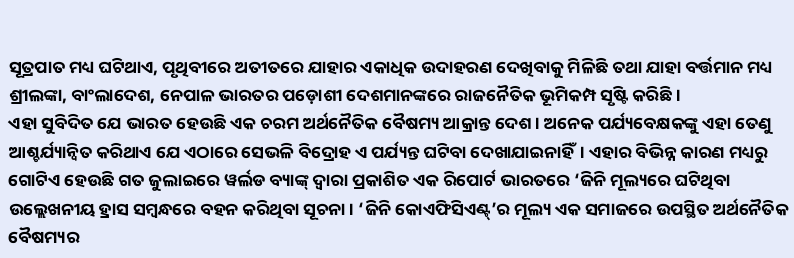ସୂତ୍ରପାତ ମଧ୍ୟ ଘଟିଥାଏ, ପୃଥିବୀରେ ଅତୀତରେ ଯାହାର ଏକାଧିକ ଉଦାହରଣ ଦେଖିବାକୁ ମିଳିଛି ତଥା ଯାହା ବର୍ତ୍ତମାନ ମଧ୍ୟ ଶ୍ରୀଲଙ୍କା, ବାଂଲାଦେଶ, ନେପାଳ ଭାରତର ପଡ଼ୋଶୀ ଦେଶମାନଙ୍କରେ ରାଜନୈତିକ ଭୂମିକମ୍ପ ସୃଷ୍ଟି କରିଛି।
ଏହା ସୁବିଦିତ ଯେ ଭାରତ ହେଉଛି ଏକ ଚରମ ଅର୍ଥନୈତିକ ବୈଷମ୍ୟ ଆକ୍ରାନ୍ତ ଦେଶ। ଅନେକ ପର୍ଯ୍ୟବେକ୍ଷକଙ୍କୁ ଏହା ତେଣୁ ଆଶ୍ଚର୍ଯ୍ୟାନ୍ବିତ କରିଥାଏ ଯେ ଏଠାରେ ସେଭଳି ବିଦ୍ରୋହ ଏ ପର୍ଯ୍ୟନ୍ତ ଘଟିବା ଦେଖାଯାଇନାହିଁ। ଏହାର ବିଭିନ୍ନ କାରଣ ମଧ୍ୟରୁ ଗୋଟିଏ ହେଉଛି ଗତ ଜୁଲାଇରେ ୱର୍ଲଡ ବ୍ୟାଙ୍କ୍‌ ଦ୍ବାରା ପ୍ରକାଶିତ ଏକ ରିପୋର୍ଟ ଭାରତରେ ‘ଜିନି ମୂଲ୍ୟରେ ଘଟିଥିବା ଉଲ୍ଲେଖନୀୟ ହ୍ରାସ ସମ୍ବନ୍ଧରେ ବହନ କରିଥିବା ସୂଚନା। ‘ଜିନି କୋଏଫିସିଏଣ୍ଟ୍‌’ର ମୂଲ୍ୟ ଏକ ସମାଜରେ ଉପସ୍ଥିତ ଅର୍ଥନୈତିକ ବୈଷମ୍ୟର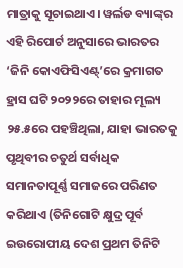ମାତ୍ରାକୁ ସୂଚାଇଥାଏ। ୱର୍ଲଡ ବ୍ୟାଙ୍କ୍‌ର ଏହି ରିପୋର୍ଟ ଅନୁସା‌ରେ ଭାରତର ‘ଜିନି କୋଏଫିସିଏଣ୍ଟ୍‌’ରେ କ୍ରମାଗତ ହ୍ରାସ ଘଟି ୨୦୨୨ରେ ତାହାର ମୂଲ୍ୟ ୨୫.୫ରେ ପହଞ୍ଚିଥିଲା, ଯାହା ଭାରତକୁ ପୃଥିବୀର ଚତୁର୍ଥ ସର୍ବାଧିକ ସମାନତାପୂର୍ଣ୍ଣ ସମାଜରେ ପରିଣତ କରିଥାଏ (ତିନିଗୋଟି କ୍ଷୁଦ୍ର ପୂର୍ବ ଇ‌ଉରୋପୀୟ ଦେଶ ପ୍ରଥମ ତିନିଟି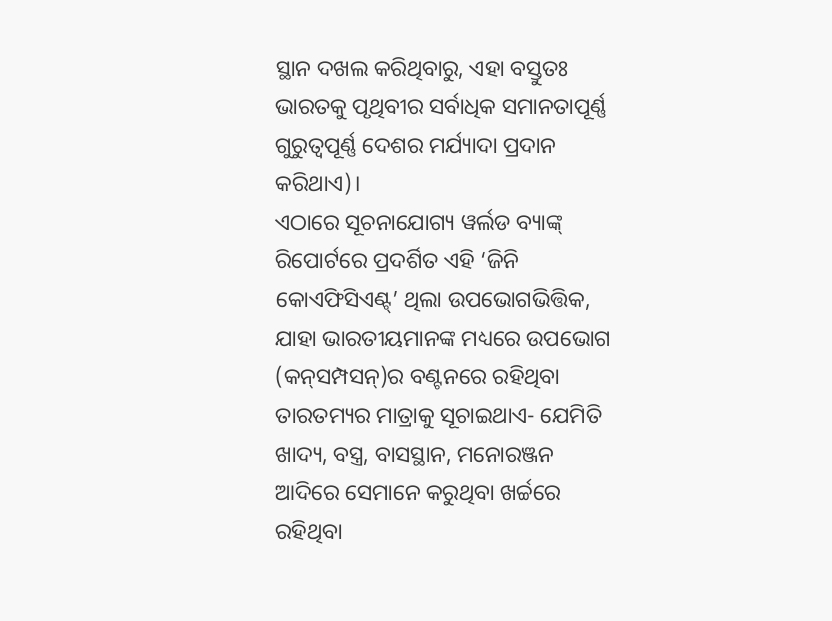ସ୍ଥାନ ଦଖଲ କରିଥିବାରୁ, ଏହା ବସ୍ତୁତଃ ଭାରତକୁ ପୃଥିବୀର ସର୍ବାଧିକ ସମାନତାପୂର୍ଣ୍ଣ ଗୁରୁତ୍ବପୂର୍ଣ୍ଣ ଦେଶର ମର୍ଯ୍ୟାଦା ପ୍ରଦାନ କରିଥାଏ)।
ଏଠାରେ ସୂଚନାଯୋଗ୍ୟ ୱର୍ଲଡ ବ୍ୟାଙ୍କ୍ ରିପୋର୍ଟରେ ପ୍ରଦର୍ଶିତ ଏହି ‘ଜିନି କୋଏଫିସିଏଣ୍ଟ୍’ ଥିଲା ଉପଭୋଗଭିତ୍ତିକ, ଯାହା ଭାରତୀୟମାନଙ୍କ ମଧ୍ୟରେ ଉପଭୋଗ (କନ୍‌ସମ୍ପସନ୍)ର ବଣ୍ଟନରେ ରହିଥିବା ତାରତମ୍ୟର ମାତ୍ରାକୁ ସୂଚାଇଥାଏ- ଯେମିତି ଖାଦ୍ୟ, ବସ୍ତ୍ର, ବାସସ୍ଥାନ, ମନୋରଞ୍ଜନ ଆଦିରେ ସେମାନେ କରୁଥିବା ଖର୍ଚ୍ଚରେ ରହିଥିବା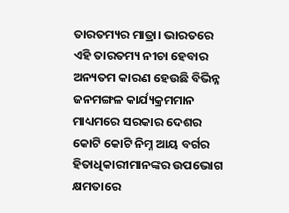ତାରତମ୍ୟର ମାତ୍ରା। ଭାରତରେ ଏହି ତାରତମ୍ୟ ନୀଚା ହେବାର ଅନ୍ୟତମ କାରଣ ହେଉଛି ବିଭିନ୍ନ ଜନମଙ୍ଗଳ କାର୍ଯ୍ୟକ୍ରମମାନ ମାଧ୍ୟମରେ ସରକାର ଦେଶର କୋଟି କୋଟି ନିମ୍ନ ଆୟ ବର୍ଗର ହିତାଧିକାରୀମାନଙ୍କର ଉପଭୋଗ କ୍ଷମତାରେ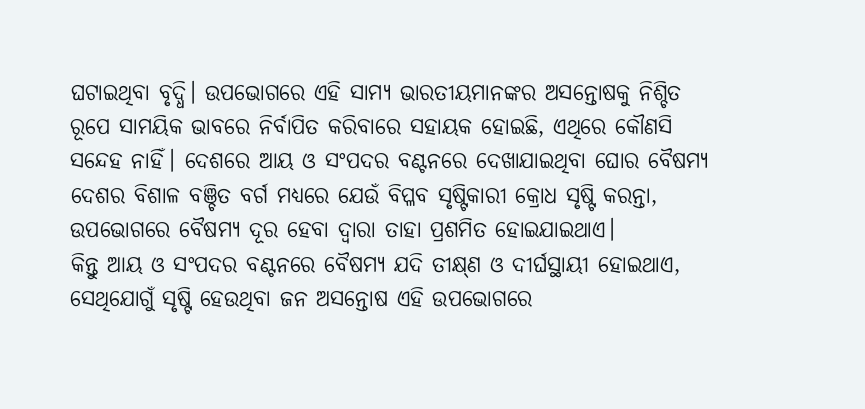ଘଟାଇଥିବା ବୃଦ୍ଧି। ଉପଭୋଗରେ ଏହି ସାମ୍ୟ ଭାରତୀୟମାନଙ୍କର ଅସନ୍ତୋଷକୁ ନିଶ୍ଚିତ ରୂପେ ସାମୟିକ ଭାବରେ ନିର୍ବାପିତ କରିବାରେ ସହାୟକ ହୋଇଛି, ଏଥିରେ କୌଣସି ସନ୍ଦେହ ନାହିଁ। ଦେଶରେ ଆୟ ଓ ସଂପଦର ବଣ୍ଟନରେ ଦେଖାଯାଇଥିବା ଘୋର ବୈଷମ୍ୟ ଦେଶର ବିଶାଳ ବଞ୍ଚିତ ବର୍ଗ ମଧ୍ୟରେ ଯେଉଁ ବିପ୍ଳବ ସୃଷ୍ଟିକାରୀ କ୍ରୋଧ ସୃଷ୍ଟି କରନ୍ତା, ଉପଭୋଗରେ ବୈଷମ୍ୟ ଦୂର ହେବା ଦ୍ବାରା ତାହା ପ୍ରଶମିତ ହୋଇଯାଇଥାଏ।
କିନ୍ତୁ ଆୟ ଓ ସଂପଦର ବଣ୍ଟନରେ ବୈଷମ୍ୟ ଯଦି ତୀକ୍ଷ୍‌ଣ ଓ ଦୀର୍ଘସ୍ଥାୟୀ ହୋଇଥାଏ, ସେଥିଯୋଗୁଁ ସୃଷ୍ଟି ହେଉଥିବା ଜନ ଅସନ୍ତୋଷ ଏହି ଉପଭୋଗରେ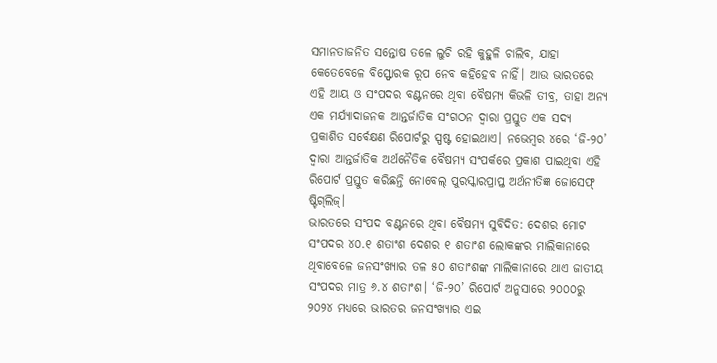ସମାନତାଜନିତ ସନ୍ତୋଷ ତଳେ ଲୁଚି ରହି କୁହୁଳି ଚାଲିବ, ଯାହା କେତେବେଳେ ବିସ୍ଫୋରକ ରୂପ ନେବ କହିହେବ ନାହିଁ। ଆଉ ଭାରତରେ ଏହି ଆୟ ଓ ସଂପଦର ବଣ୍ଟନରେ ଥିବା ବୈଷମ୍ୟ କିଭଳି ତୀବ୍ର, ତାହା ଅନ୍ୟ ଏକ ମର୍ଯ୍ୟାଦାଜନକ ଆନ୍ତର୍ଜାତିକ ସଂଗଠନ ଦ୍ବାରା ପ୍ରସ୍ତୁତ ଏକ ସଦ୍ୟ ପ୍ରକାଶିତ ସର୍ବେକ୍ଷଣ ରିପୋର୍ଟରୁ ସ୍ପଷ୍ଟ ହୋଇଥାଏ। ନଭେମ୍ବର ୪ରେ ‘ଜି-୨୦’ ଦ୍ବାରା ଆନ୍ତର୍ଜାତିକ ଅର୍ଥନୈତିକ ବୈଷମ୍ୟ ସଂପର୍କରେ ପ୍ରକାଶ ପାଇଥିବା ଏହି ରିପୋର୍ଟ ପ୍ରସ୍ତୁତ କରିଛନ୍ତି ନୋବେଲ୍ ପୁରସ୍କାରପ୍ରାପ୍ତ ଅର୍ଥନୀତିଜ୍ଞ ଜୋସେଫ୍ ଷ୍ଟିଗ୍‌ଲିଜ୍।
ଭାରତରେ ସଂପଦ ବଣ୍ଟନରେ ଥିବା ବୈଷମ୍ୟ ସୁବିଦିତ: ଦେଶର ମୋଟ ସଂପଦର ୪୦.୧ ଶତାଂଶ ଦେଶର ୧ ଶତାଂଶ ଲୋକଙ୍କର ମାଲିକାନାରେ ଥିବାବେଳେ ଜନସଂଖ୍ୟାର ତଳ ୫୦ ଶତାଂଶଙ୍କ ମାଲିକାନାରେ ଥାଏ ଜାତୀୟ ସଂପଦର ମାତ୍ର ୬.୪ ଶତାଂଶ। ‘ଜି-୨୦’ ରିପୋର୍ଟ ଅନୁସାରେ ୨୦୦୦ରୁ ୨୦୨୪ ମଧ୍ୟରେ ଭାରତର ଜନସଂଖ୍ୟାର ଏଇ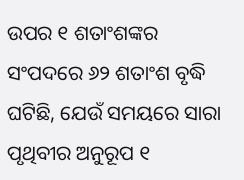ଉପର ୧ ଶତାଂଶଙ୍କର ସଂପଦରେ ୬୨ ଶତାଂଶ ବୃଦ୍ଧି ଘଟିଛି, ଯେଉଁ ସମୟରେ ସାରା ପୃଥିବୀର ଅନୁରୂପ ୧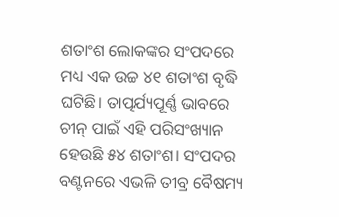ଶତାଂଶ ଲୋକଙ୍କର ସଂପଦରେ ମଧ୍ୟ ଏକ ଉଚ୍ଚ ୪୧ ଶତାଂଶ ବୃଦ୍ଧି ଘଟିଛି। ତାତ୍ପର୍ଯ୍ୟପୂର୍ଣ୍ଣ ଭାବରେ ଚୀନ୍ ପାଇଁ ଏହି ପରିସଂଖ୍ୟାନ ହେଉଛି ୫୪ ଶତାଂଶ। ସଂପଦର ବଣ୍ଟନରେ ଏଭଳି ତୀବ୍ର ବୈଷମ୍ୟ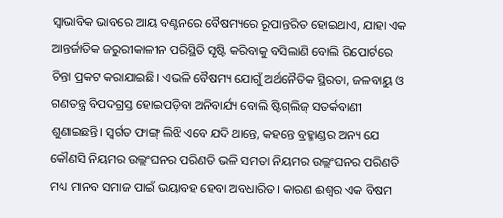ସ୍ବାଭାବିକ ଭାବରେ ଆୟ ବଣ୍ଟନରେ ବୈଷମ୍ୟରେ ରୂପାନ୍ତରିତ ହୋଇଥାଏ, ଯାହା ଏକ ଆନ୍ତର୍ଜାତିକ ଜରୁରୀକାଳୀନ ପରିସ୍ଥିତି ସୃଷ୍ଟି କରିବାକୁ ବସିଲାଣି ବୋଲି ରିପୋର୍ଟରେ ଚିନ୍ତା ପ୍ରକଟ କରାଯାଇଛି। ଏଭଳି ବୈଷମ୍ୟ ଯୋଗୁଁ ଅର୍ଥନୈତିକ ସ୍ଥିରତା, ଜଳବାୟୁ ଓ ଗଣତନ୍ତ୍ର ବିପଦଗ୍ରସ୍ତ ହୋଇପଡ଼ିବା ଅନିବାର୍ଯ୍ୟ ବୋଲି ଷ୍ଟିଗ୍‌ଲିଜ୍ ସତର୍କବାଣୀ ଶୁଣାଇଛନ୍ତି। ସ୍ବର୍ଗତ ଫାଙ୍ଗ୍ ଲିଝି ଏବେ ଯଦି ଥାନ୍ତେ, କହନ୍ତେ ବ୍ରହ୍ମାଣ୍ଡର ଅନ୍ୟ ଯେ କୌଣସି ନିୟମର ଉଲ୍ଲଂଘନର ପରିଣତି ଭଳି ସମତା ନିୟମର ଉଲ୍ଲଂଘନର ପରିଣତି ମଧ୍ୟ ମାନବ ସମାଜ ପାଇଁ ଭୟାବହ ହେବା ଅବଧାରିତ। କାରଣ ଈଶ୍ବର ଏକ ବିଷମ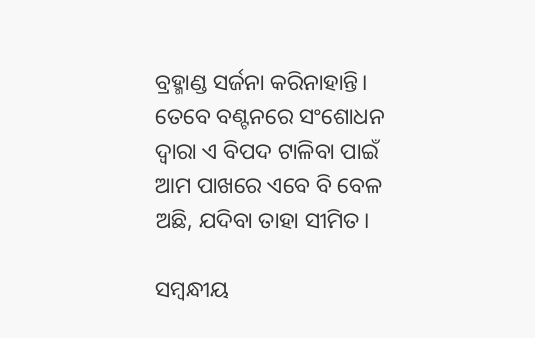ବ୍ରହ୍ମାଣ୍ଡ ସର୍ଜନା କରିନାହାନ୍ତି। ତେବେ ବଣ୍ଟନରେ ସଂଶୋଧନ ଦ୍ବାରା ଏ ବିପଦ ଟାଳିବା ପାଇଁ ଆମ ପାଖରେ ଏବେ ବି ବେଳ ଅଛି, ଯଦିବା ତାହା ସୀମିତ।

ସମ୍ବନ୍ଧୀୟ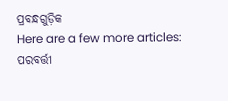ପ୍ରବନ୍ଧଗୁଡ଼ିକ
Here are a few more articles:
ପରବର୍ତ୍ତୀ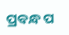ପ୍ରବନ୍ଧ ପ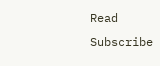Read
Subscribe